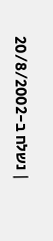| נשלח ב-20/8/2002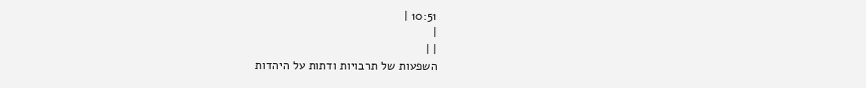10:51 |
|
| |
השפעות של תרבויות ודתות על היהדות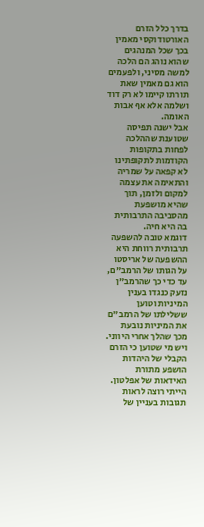בדרך כלל הזרם האורטודוקסי מאמין בכך שכל המנהגים שהוא נוהג הם הלכה למשה מסיני, ולפעמים הוא גם מאמין שאת תורתו קיימו לא רק דוד ושלמה אלא אף אבות האומה.
אבל ישנה תפיסה שטוענת שההלכה לפחות בתקופות הקודמות לתקופתינו לא קפאה על שמריה והתאימה את עצמה למקום ולזמן, תוך שהיא מושפעת מהסביבה התרבותית בה היא חיה.
דוגמא טובה להשפעה תרבותית רווחת היא ההשפעה של אריסטו על הגותו של הרמב"ם, עד כדי כך שהרמב"ן נזעק כנגדו בענין המיניות וטוען ששלילתו של הרמב"ם את המיניות נובעת מכך שהלך אחרי היווני. ויש מי שטוען כי הזרם הקבלי של היהדות הושפע מתורת האידאות של אפלטון.
הייתי רוצה לראות תגובות בעניין של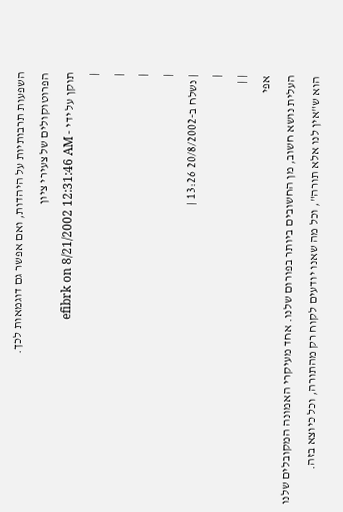השפעות תרבותיות על היהדות, ואם אפשר גם דוגמאות לכך.
הפרוטוקולים של צעירי ציון
תוקן על ידי - efibrk on 8/21/2002 12:31:46 AM
|
|
|
|
| נשלח ב-20/8/2002 13:26 |
|
| |
אפי
העלית נושא חשוב, מן החשובים ביותר בפורום שלנו. אחד מעיקרי האמונה המקובלים שלנו הוא ש"אין לנו אלא תורה", וכל מה שאנו יודעים לקוח רק מהתורה, וכל כיוצא בזה.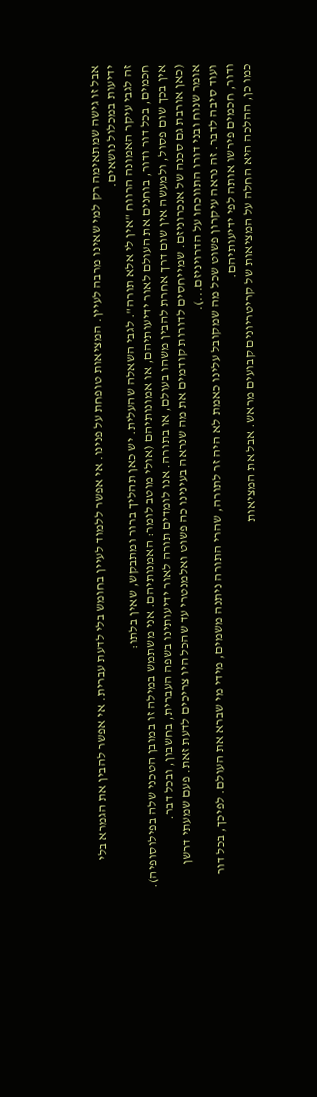אבל זו גישה שמתאימה רק למי שאינו מרבה לעיין. המציאות טופחת על פנינו. אי אפשר ללמוד לעיין בחומש בלי לדעת עברית. אי אפשר להבין את הגמרא בלי ידיעות במכלול נושאים.
זה לגבי עיקר האמונה הרווח "אין לי אלא תורה". לגבי השאלה שהעלית. יש כאן תהליך ברור ומתבקש, שאין בלתו:
חכמים, בכל דור ודור, בוחנים את העולם לאור ידיעותיהם, או אמונותיהם (אולי מוטב לומר: האמנותיהם. אני משתמש במילה זו במובן הטכני שלה בפילוסופיה). אין בכך שום פסול, ולמעשה אין שום דרך אחרת להבין משהו בעולם, או בתורה. אנו לומדים תורה לאור ידיעותינו בשפה העברית, בחשבון, ובכל דבר.
(כאן אורבת גם סכנה של אנכרוניזם. שמייחסים לדורות קודמים את מה שנראה בעינינו כה פשוט ואלמנטרי עד שהכל היו צריכים לדעת זאת. פעם שמעתי דרשן אומר שנוח ובני דורו התווכחו על הדרויניזם...).
ועוד סיבה לדבר. זה נראה עיקרון פשוט שכל מה שמקובל עלינו כאמת לא היה זר לתורה, שהרי התורה ניתנה משמים, מידי מי שברא את העולם. לפיכך, בכל דור ודור, חכמים פירשו אותה לפי ידיעותיהם.
כמו כן, ההלכה היא החלה על המציאות של קריטריונים קבועים מראש. אבל את המציאות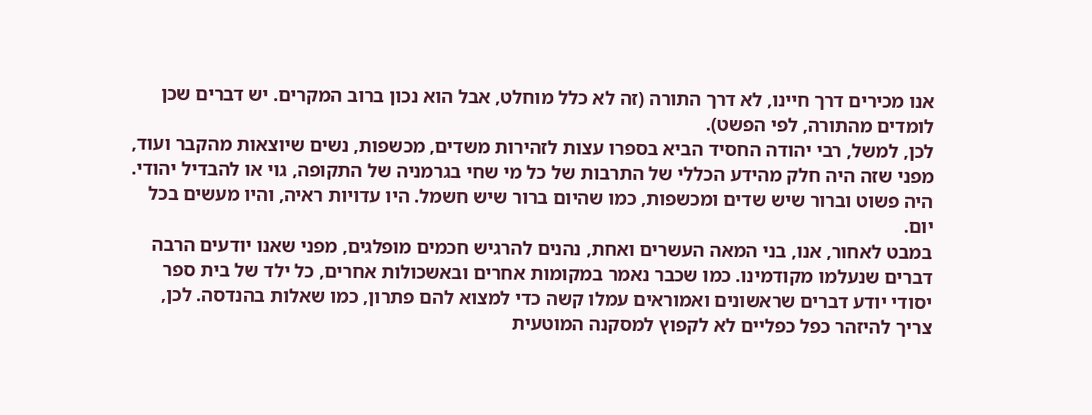אנו מכירים דרך חיינו, לא דרך התורה (זה לא כלל מוחלט, אבל הוא נכון ברוב המקרים. יש דברים שכן לומדים מהתורה, לפי הפשט).
לכן, למשל, רבי יהודה החסיד הביא בספרו עצות לזהירות משדים, מכשפות, נשים שיוצאות מהקבר ועוד, מפני שזה היה חלק מהידע הכללי של התרבות של כל מי שחי בגרמניה של התקופה, גוי או להבדיל יהודי. היה פשוט וברור שיש שדים ומכשפות, כמו שהיום ברור שיש חשמל. היו עדויות ראיה, והיו מעשים בכל יום.
במבט לאחור, אנו, בני המאה העשרים ואחת, נהנים להרגיש חכמים מופלגים, מפני שאנו יודעים הרבה דברים שנעלמו מקודמינו. כמו שכבר נאמר במקומות אחרים ובאשכולות אחרים, כל ילד של בית ספר יסודי יודע דברים שראשונים ואמוראים עמלו קשה כדי למצוא להם פתרון, כמו שאלות בהנדסה. לכן, צריך להיזהר כפל כפליים לא לקפוץ למסקנה המוטעית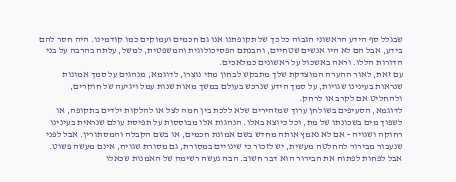שבגלל סף הידע הראשוני הגבוה כל כך של תקופתנו אנו גם חכמים ועמוקים כמו קודמינו. היה חסר להם בידע, אבל הם לא היו אנשים שטחיים, והבנתם הפסיכולוגית והמשפטית, למשל, עלתה בהרבה על בני הדורות הללו. וראה באשכול על ראשונים כמלאכים.
עם זאת, לאור ההערה המוצדקת שלך מתבקש לבחון מתי נוצרו, לדוגמא, מנהגים על סמך אמונות שנראות בעינינו שגויות, על סמך הידע שנרכש בעולם במשך מאות שנות עמל ויגיעה של חוקרים, ולהחליט אם לקרב או לרחק.
לדוגמא, הסעיפים בשולחן ערוך שמזהירים שלא ללכת בין חמה לצל או להלקות ילדים בתקופה, או לשפוך מים בשכונתו של מת, וכל כיוצא באלו. הנהגות אלו מבוססות על תפיסת עולם שנראית בעינינו רחוקה ושגויה - אם לא נאמץ אותה מחדש בשם אמונת חכמים, או בשם הקבלה והמסתורין. אבל לפני שנעבור מבירור להחלטה מעשית, יש לזכור כי שינויים במסורת, גם מסורת שגויה, אינם מעשה פשוט.
אבל לפחות לפתוח את הבירור הוא דבר חשוב. הבה נעשה רשימה של האמנות שכאלו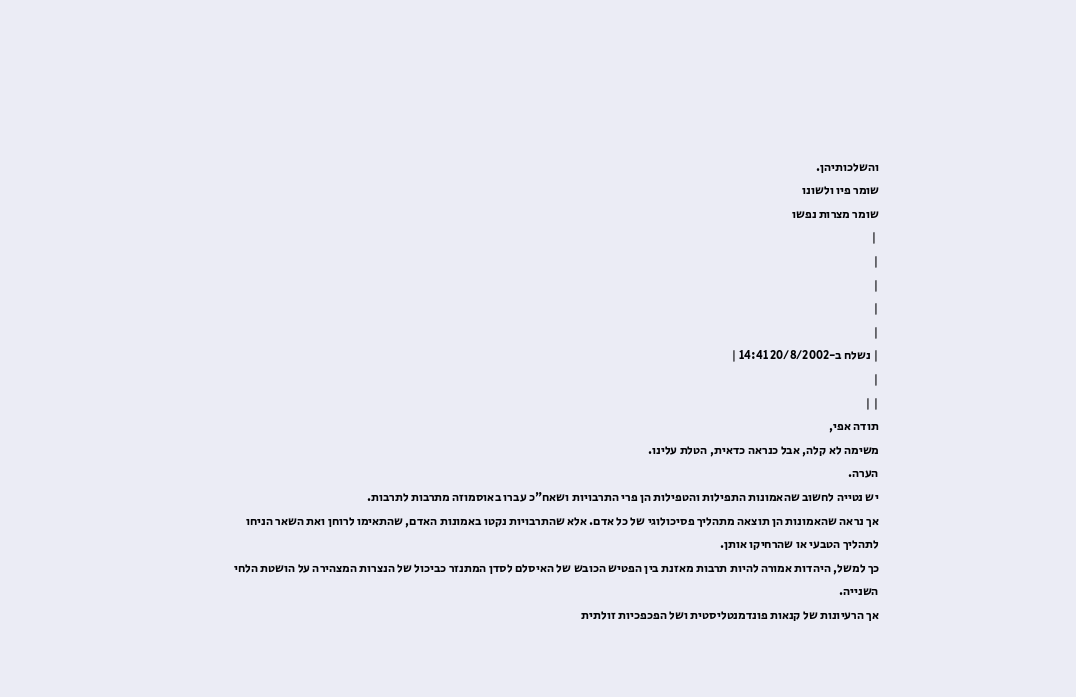והשלכותיהן.
שומר פיו ולשונו
שומר מצרות נפשו
 |
|
|
|
|
| נשלח ב-20/8/2002 14:41 |
|
| |
תודה אפי,
משימה לא קלה, אבל כנראה כדאית, הטלת עלינו.
הערה.
יש נטייה לחשוב שהאמונות התפילות והטפילות הן פרי התרבויות ושאח"כ עברו באוסמוזה מתרבות לתרבות.
אך נראה שהאמונות הן תוצאה מתהליך פסיכולוגי של כל אדם. אלא שהתרבויות נקטו באמונות האדם, שהתאימו לרוחן ואת השאר הניחו לתהליך הטבעי או שהרחיקו אותן.
כך למשל, היהדות אמורה להיות תרבות מאזנת בין הפטיש הכובש של האיסלם לסדן המתנזר כביכול של הנצרות המצהירה על הושטת הלחי השנייה.
אך הרעיונות של קנאות פונדמנטליסטית ושל הפכפכיות זולתית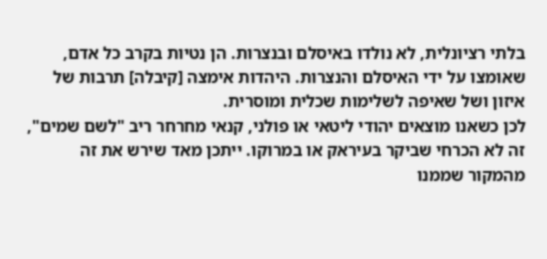בלתי רציונלית, לא נולדו באיסלם ובנצרות. הן נטיות בקרב כל אדם, שאומצו על ידי האיסלם והנצרות. היהדות אימצה [קיבלה] תרבות של איזון ושל שאיפה לשלימות שכלית ומוסרית.
לכן כשאנו מוצאים יהודי ליטאי או פולני, קנאי מחרחר ריב "לשם שמים", זה לא הכרחי שביקר בעיראק או במרוקו. ייתכן מאד שירש את זה מהמקור שממנו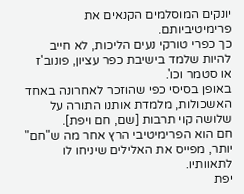יונקים המוסלמים הקנאים את פרימיטיביותם.
כך כפרי טורקי נעים הליכות, לא חייב להיות שלמד בישיבת כפר עציון, פונוב'ז או סטמר וכו'.
באופן בסיסי כפי שהוזכר לאחרונה באחד האשכולות, מלמדת אותנו התורה על שלושה קוי תרבות [שם, חם ויפת].
חם הוא הפרימיטיבי הרץ אחר מה ש"חם" יותר, מפייס את האלילים שיניחו לו לתאוותיו.
יפת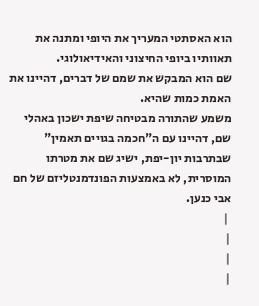הוא האסתטי המעריך את היופי ומתנה את תאוותיו ביופי החיצוני והאידיאולוגי.
שם הוא המבקש את שמם של דברים, דהיינו את האמת כמות שהיא.
משמע שהתורה מבטיחה שיפת ישכון באהלי שם, דהיינו עם ה"חכמה בגויים תאמין" שבתרבות יון-יפת, ישיג שם את מטרתו המוסרית, לא באמצעות הפונדמנטליזם של חם אבי כנען.
 |
|
|
|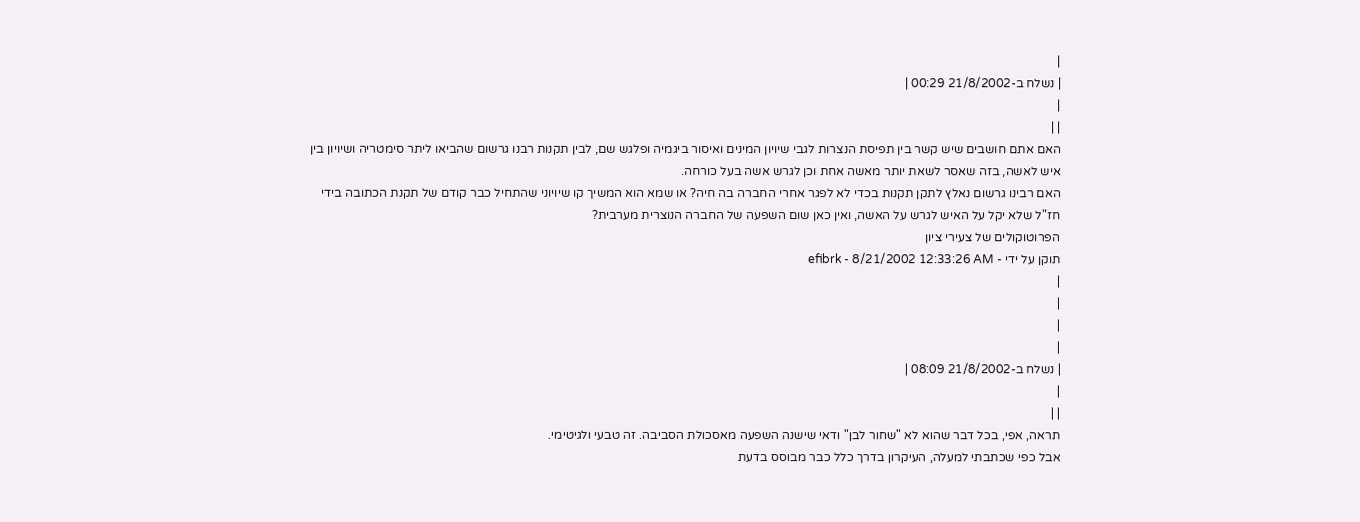|
| נשלח ב-21/8/2002 00:29 |
|
| |
האם אתם חושבים שיש קשר בין תפיסת הנצרות לגבי שיויון המינים ואיסור ביגמיה ופלגש שם, לבין תקנות רבנו גרשום שהביאו ליתר סימטריה ושיויון בין איש לאשה, בזה שאסר לשאת יותר מאשה אחת וכן לגרש אשה בעל כורחה.
האם רבינו גרשום נאלץ לתקן תקנות בכדי לא לפגר אחרי החברה בה חיה? או שמא הוא המשיך קו שיויוני שהתחיל כבר קודם של תקנת הכתובה בידי חז"ל שלא יקל על האיש לגרש על האשה, ואין כאן שום השפעה של החברה הנוצרית מערבית?
הפרוטוקולים של צעירי ציון
תוקן על ידי - efibrk - 8/21/2002 12:33:26 AM
|
|
|
|
| נשלח ב-21/8/2002 08:09 |
|
| |
תראה, אפי, בכל דבר שהוא לא "שחור לבן" ודאי שישנה השפעה מאסכולת הסביבה. זה טבעי ולגיטימי.
אבל כפי שכתבתי למעלה, העיקרון בדרך כלל כבר מבוסס בדעת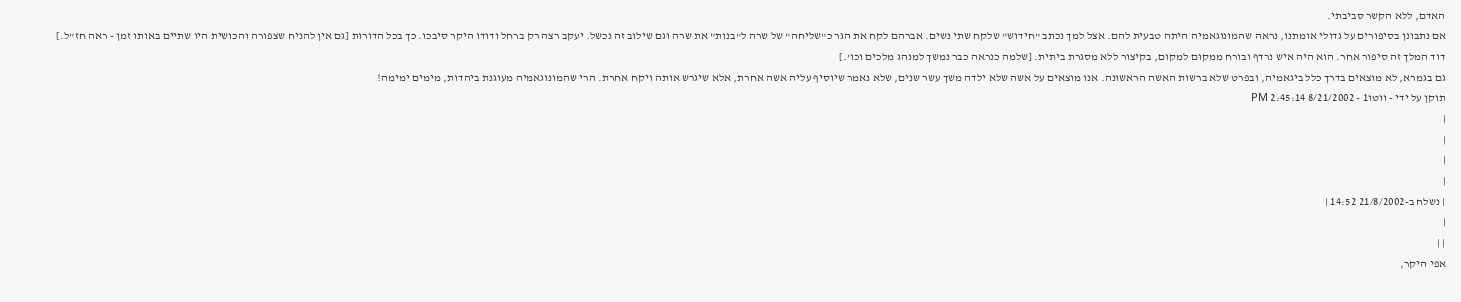האדם, ללא הקשר סביבתי.
אם נתבונן בסיפורים על גדולי אומתנו, נראה שהמונוגאמיה היתה טבעית להם. אצל למך נכתב "חידוש" שלקח שתי נשים. אברהם לקח את הגר כ"שליחה" של שרה ל"בנות" את שרה וגם שילוב זה נכשל. יעקב רצה רק ברחל ודודו היקר סיבכו. כך בכל הדורות [גם אין להניח שצפורה והכושית היו שתיים באותו זמן - ראה חז"ל.]
דוד המלך זה סיפור אחר. הוא היה איש נרדף ובורח ממקום למקום, בקיצור ללא מסגרת ביתית. [שלמה כנראה כבר נמשך למנהג מלכים וכו'.]
גם בגמרא, לא מוצאים בדרך כלל ביגאמיה, ובפרט שלא ברשות האשה הראשונה. אנו מוצאים על אשה שלא ילדה משך עשר שנים, שלא נאמר שיוסיף עליה אשה אחרת, אלא שיגרש אותה ויקח אחרת. הרי שהמונוגאמיה מעוגנת ביהדות, מימים ימימה!
תוקן על ידי - ווטו1 - 8/21/2002 2:45:14 PM
|
|
|
|
| נשלח ב-21/8/2002 14:52 |
|
| |
אפי היקר,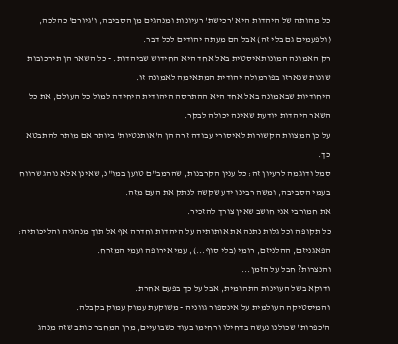כל מהותה של היהדות היא 'רכישת' רעיונות ומנהגים מן הסביבה, ו'גיורם' כהלכה, (ולפעמים גם בלי זה) אבל הם מעתה יהודים לכל דבר.
רק האמונה המונותאיסטית באל אחד היא החידוש שביהדות. - כל השאר הן תירכובות שונות שנארזו בפורמולה יהודית המתאימה לאמונה זו.
היחודיות שבאמונה באל אחד היא ההתרסה היהודית היחידה למול כל העולם, את כל השאר היהדות יודעת שאינה יכולה לבקר.
על כן המצוות הקשורות לאיסורי עבודה זרה הן ה'אותנטיות' ביותר אם מותר להתבטא כך.
סמל ודוגמה לרעיון זה: כל ענין הקרבנות, שהרמב"ם טוען במו"נ, שאינן אלא נוהג שרווח בעמי הסביבה, ומשה רבינו ידע שקשה לנתק את העם מזה.
את חמורבי אני חושב שאין צורך להזכיר.
כל תקופה וכל גלות נתנה את אותותיה על היהדות וחדרה אף אל תוך מנהגיה והליכותיה: הפאגניזם, ההלניזם, רומי (בלי סוף...), עמי אירופה ועמי המזרח.
והנצרות? חבל על הזמן...
ודוקא בשל העוינות התהומית, אבל על כך בפעם אחרת.
והמיסטיקה העולמית על אינספור גווניה - משוקעת עמוק עמוק בקבלה.
ה'כפרות' שכולנו נעשה בדחילו ורחימו בעוד כשבועיים, מרן המחבר כותב שזה מנהג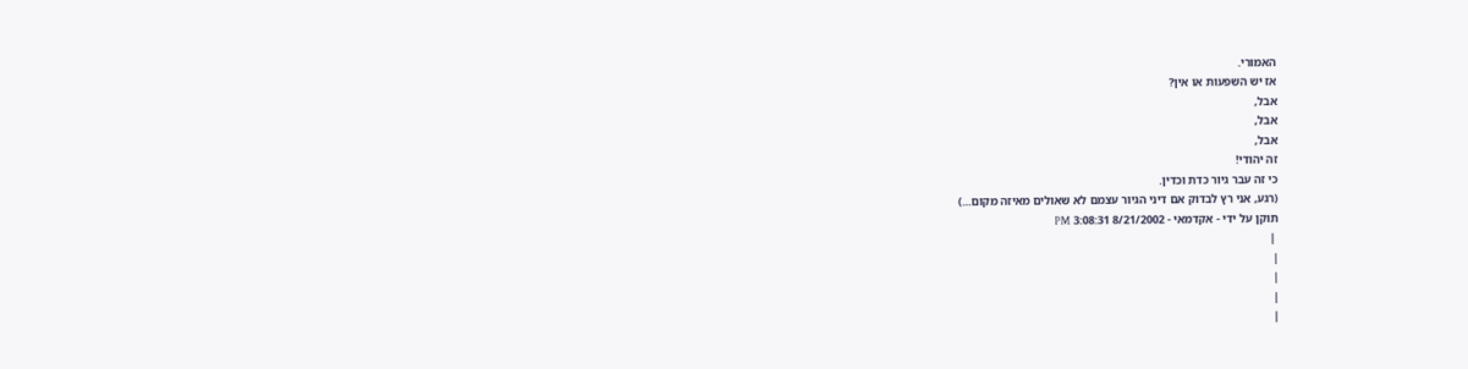האמורי.
אז יש השפעות או אין?
אבל,
אבל,
אבל,
זה יהודי!
כי זה עבר גיור כדת וכדין.
(רגע, אני רץ לבדוק אם דיני הגיור עצמם לא שאולים מאיזה מקום...)
תוקן על ידי - אקדמאי - 8/21/2002 3:08:31 PM
 |
|
|
|
|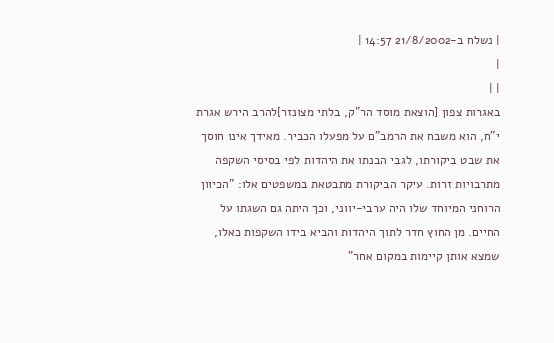| נשלח ב-21/8/2002 14:57 |
|
| |
באגרות צפון [הוצאת מוסד הר"ק, בלתי מצונזר]להרב הירש אגרת י"ח, הוא משבח את הרמב"ם על מפעלו הכביר. מאידך אינו חוסך את שבט ביקורתו, לגבי הבנתו את היהדות לפי בסיסי השקפה מתרבויות זרות. עיקר הביקורת מתבטאת במשפטים אלו: "הכיוון הרוחני המיוחד שלו היה ערבי-יווני, וכך היתה גם השגתו על החיים. מן החוץ חדר לתוך היהדות והביא בידו השקפות כאלו, שמצא אותן קיימות במקום אחר"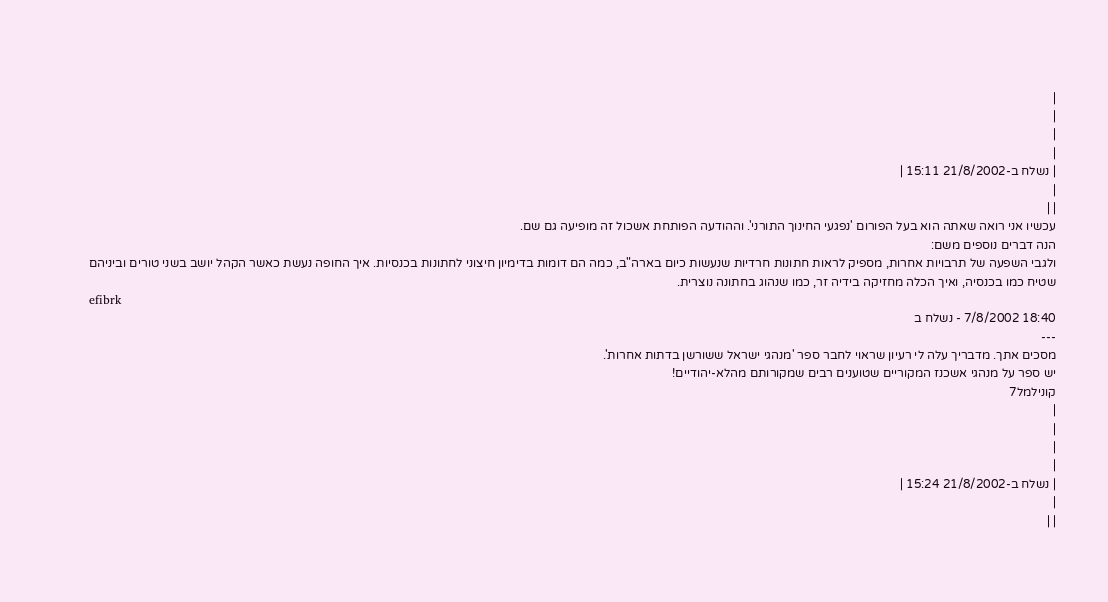|
|
|
|
| נשלח ב-21/8/2002 15:11 |
|
| |
עכשיו אני רואה שאתה הוא בעל הפורום 'נפגעי החינוך התורני'. וההודעה הפותחת אשכול זה מופיעה גם שם.
הנה דברים נוספים משם:
ולגבי השפעה של תרבויות אחרות, מספיק לראות חתונות חרדיות שנעשות כיום בארה"ב, כמה הם דומות בדימיון חיצוני לחתונות בכנסיות. איך החופה נעשת כאשר הקהל יושב בשני טורים וביניהם שטיח כמו בכנסיה, ואיך הכלה מחזיקה בידיה זר, כמו שנהוג בחתונה נוצרית.
efibrk
18:40 7/8/2002 - נשלח ב
---
מסכים אתך. מדבריך עלה לי רעיון שראוי לחבר ספר 'מנהגי ישראל ששורשן בדתות אחרות'.
יש ספר על מנהגי אשכנז המקוריים שטוענים רבים שמקורותם מהלא-יהודיים!
קונילמל7
|
|
|
|
| נשלח ב-21/8/2002 15:24 |
|
| |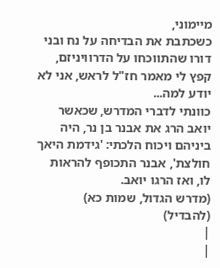מיימוני,
כשכתבת את הבדיחה על נח ובני דורו שהתווכחו על הדרוויניזם, קפץ לי מאמר חז"ל לראש, אני לא יודע למה...
כוונתי לדברי המדרש, שכאשר יואב הרג את אבנר בן נר, היה ביניהם ויכוח הלכתי: 'גידמת היאך חולצת', אבנר התכופף להראות לו, ואז הרגו יואב.
(מדרש הגדול, שמות כא)
(להבדיל)
|
|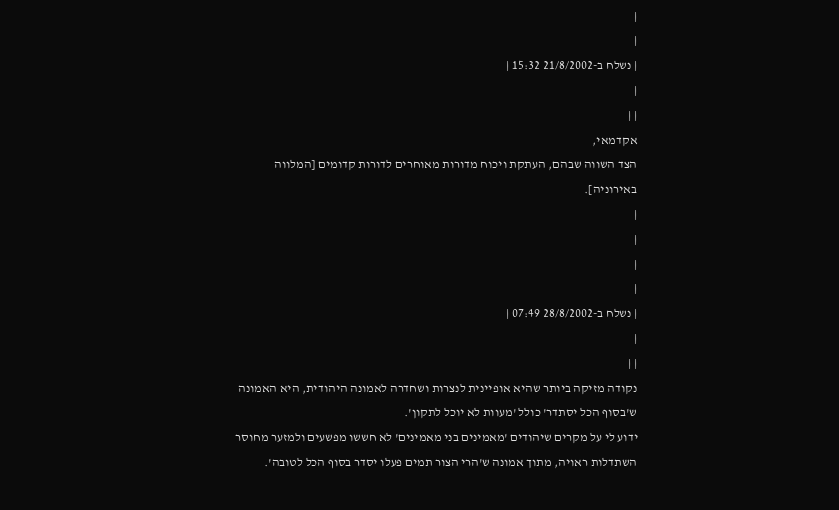|
|
| נשלח ב-21/8/2002 15:32 |
|
| |
אקדמאי,
הצד השווה שבהם, העתקת ויכוח מדורות מאוחרים לדורות קדומים [המלווה באירוניה].
|
|
|
|
| נשלח ב-28/8/2002 07:49 |
|
| |
נקודה מזיקה ביותר שהיא אופיינית לנצרות ושחדרה לאמונה היהודית, היא האמונה ש'בסוף הכל יסתדר' כולל 'מעוות לא יוכל לתקון'.
ידוע לי על מקרים שיהודים 'מאמינים בני מאמינים' לא חששו מפשעים ולמזער מחוסר השתדלות ראויה, מתוך אמונה ש'הרי הצור תמים פעלו יסדר בסוף הכל לטובה'.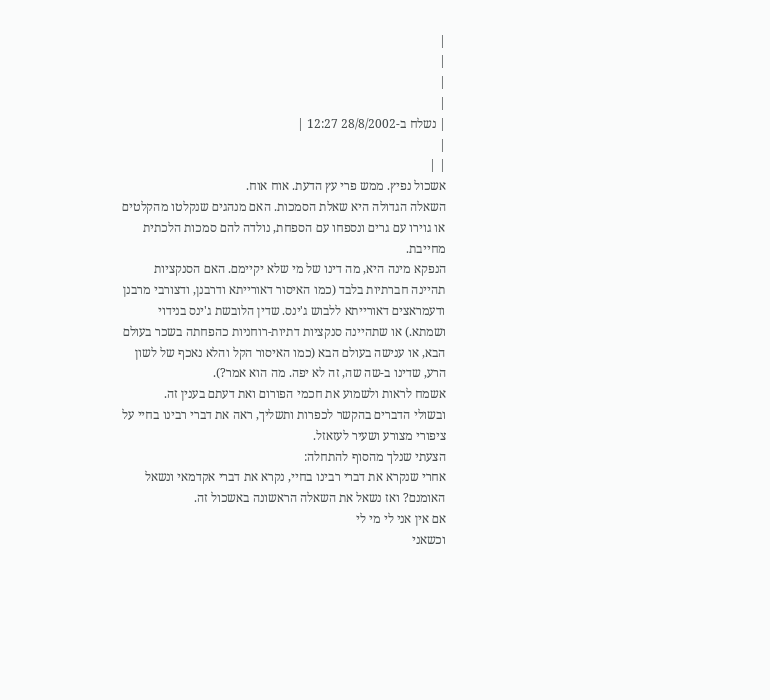|
|
|
|
| נשלח ב-28/8/2002 12:27 |
|
| |
אשכול נפיץ. ממש פרי עץ הדעת. אוח אוח.
השאלה הגדולה היא שאלת הסמכות. האם מנהגים שנקלטו מהקלטים או גוירו עם גרים ונספחו עם הספחת, נולדה להם סמכות הלכתית מחייבת.
הנפקא מינה היא, מה דינו של מי שלא יקיימם. האם הסנקציות תהיינה חברתיות בלבד (כמו האיסור דאורייתא ודרבנן, ודצורבי מרבנן ודעמראצים דאורייתא ללבוש ג'ינס. שדין הלובשת ג'ינס בנידוי ושמתא.) או שתהיינה סנקציות דתיות-רוחניות כהפחתה בשכר בעולם הבא, או ענישה בעולם הבא (כמו האיסור הקל והלא נאכף של לשון הרע, שדינו ב-שה שה, זה לא יפה. מה הוא אמר?).
אשמח לראות ולשמוע את חכמי הפורום ואת דעתם בענין זה.
ובשולי הדברים בהקשר לכפרות ותשליך, ראה את דברי רבינו בחיי על ציפורי מצורע ושעיר לעזאזל.
הצעתי שנלך מהסוף להתחלה:
אחרי שנקרא את דברי רבינו בחיי, נקרא את דברי אקדמאי ונשאל האומנם? ואז נשאל את השאלה הראשונה באשכול זה.
אם אין אני לי מי לי
וכשאני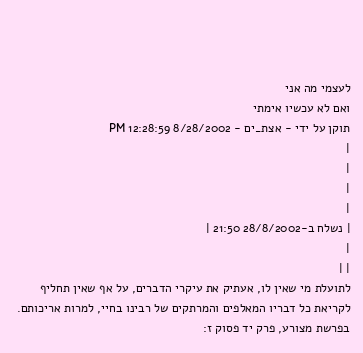לעצמי מה אני
ואם לא עכשיו אימתי
תוקן על ידי - אצת_ים - 8/28/2002 12:28:59 PM
|
|
|
|
| נשלח ב-28/8/2002 21:50 |
|
| |
לתועלת מי שאין לו, אעתיק את עיקרי הדברים, על אף שאין תחליף לקריאת כל דבריו המאלפים והמרתקים של רבינו בחיי, למרות אריכותם.
בפרשת מצורע, פרק יד פסוק ז: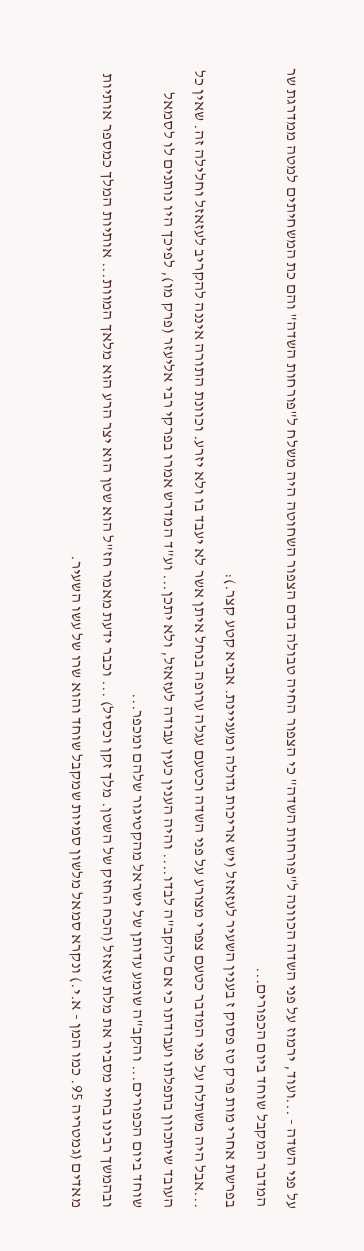על פני השדה - ...ועוד, ירמוז על פני השדה הכוונה ל"פורחות השדה" כי הצפור החיה טבולה בדם הצפור השחוטה היה משלח ל"פורחות השדה" והם כת המשחיתים למטה ממדרגת שר המדבר המקבל שוחד ביום הכפורים...
בפרשת אחרי מות פרק טז פסוק ז בענין השעיר לעזאזל (יש אריכות גדולה ומעניינת. אביא קטע קצר.):
...אבל היה משתלח על פני המדבר כטעם צפרי מצורע על פני השדה וכטעם עגלה ערופה בנחל איתן אשר לא יעבד בו ולא יזרע. וכוונת התורה איננה להקריב לעזאזל וחלילה זה. שאין כל העובד שיתכוון בתפלתו ועבודתו כי אם להקב"ה לבדו.... והיה הענין כעין עבודה לעזאזל, ולא יתכן... וע"ד המדרש אמרו בפרקי רבי אליעזר (פרק מו), לפיכך היו נותנים לו לסמאל שוחד ביום הכפורים... והקב"ה שומע עדותן של ישראל מהקטיגור שלהם ומכפר...
ובהמשך רבינו בחיי מסביר את מלת עזאזל (הכח החזק של השטן. מלך זקן וכסיל) ... וכבר ידעת מאמר חז"ל הוא שטן הוא יצר הרע הוא מלאך המוות... אותיות המלך כמספר אותיות מאדים (גמטריה 95. כמו המן - א.י.) ונקרא סמאל מלשון סמיות שמקבל שוחד והוא שרו של עשו השעיר.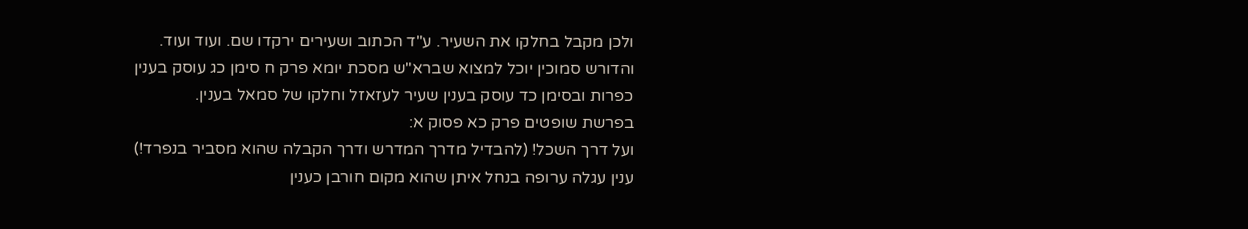ולכן מקבל בחלקו את השעיר. ע"ד הכתוב ושעירים ירקדו שם. ועוד ועוד.
והדורש סמוכין יוכל למצוא שברא"ש מסכת יומא פרק ח סימן כג עוסק בענין כפרות ובסימן כד עוסק בענין שעיר לעזאזל וחלקו של סמאל בענין.
בפרשת שופטים פרק כא פסוק א:
ועל דרך השכל! (להבדיל מדרך המדרש ודרך הקבלה שהוא מסביר בנפרד!) ענין עגלה ערופה בנחל איתן שהוא מקום חורבן כענין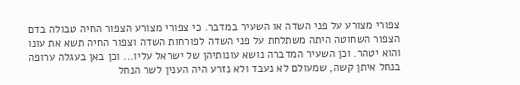צפורי מצורע על פני השדה או השעיר במדבר. כי צפורי מצורע הצפור החיה טבולה בדם הצפור השחוטה היתה משתלחת על פני השדה לפורחות השדה וצפור החיה תשא את עונו והוא יטהר. וכן השעיר המדברה נושא עונותיהן של ישראל עליו... וכן באן בעגלה ערופה בנחל איתן קשה, שמעולם לא נעבד ולא נזרע היה הענין לשר הנחל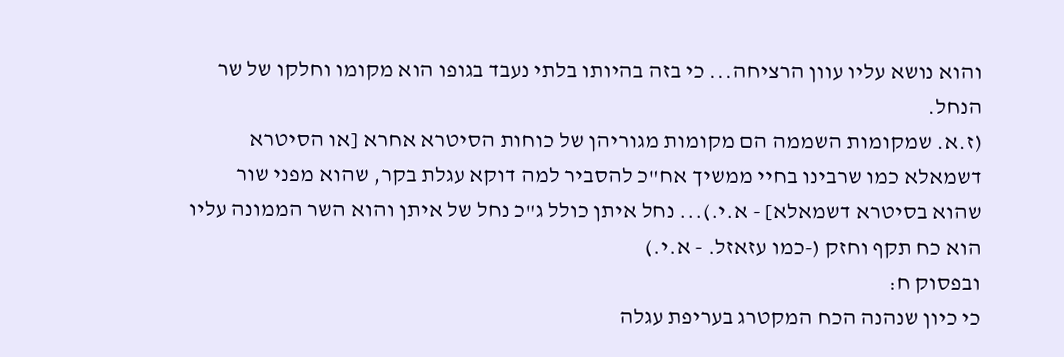והוא נושא עליו עוון הרציחה... כי בזה בהיותו בלתי נעבד בגופו הוא מקומו וחלקו של שר הנחל.
(ז.א. שמקומות השממה הם מקומות מגוריהן של כוחות הסיטרא אחרא [או הסיטרא דשמאלא כמו שרבינו בחיי ממשיך אח"כ להסביר למה דוקא עגלת בקר, שהוא מפני שור שהוא בסיטרא דשמאלא] - א.י.)... נחל איתן כולל ג"כ נחל של איתן והוא השר הממונה עליו הוא כח תקף וחזק (-כמו עזאזל. - א.י.)
ובפסוק ח:
כי כיון שנהנה הכח המקטרג בעריפת עגלה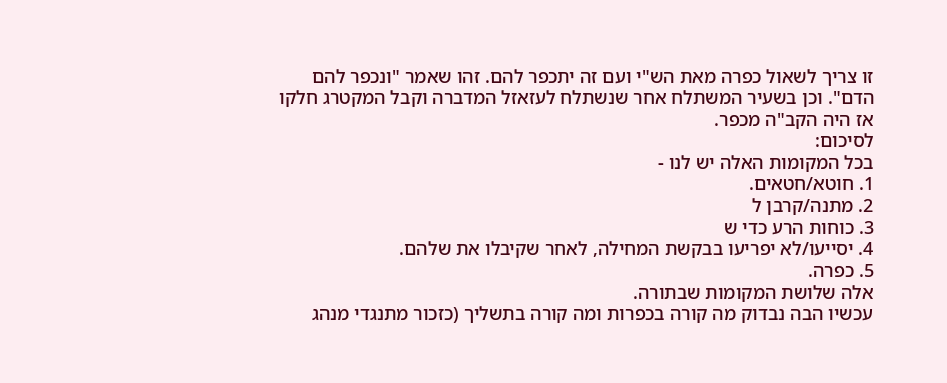זו צריך לשאול כפרה מאת הש"י ועם זה יתכפר להם. זהו שאמר "ונכפר להם הדם". וכן בשעיר המשתלח אחר שנשתלח לעזאזל המדברה וקבל המקטרג חלקו אז היה הקב"ה מכפר.
לסיכום:
בכל המקומות האלה יש לנו -
1. חוטא/חטאים.
2. מתנה/קרבן ל
3. כוחות הרע כדי ש
4. יסייעו/לא יפריעו בבקשת המחילה, לאחר שקיבלו את שלהם.
5. כפרה.
אלה שלושת המקומות שבתורה.
עכשיו הבה נבדוק מה קורה בכפרות ומה קורה בתשליך (כזכור מתנגדי מנהג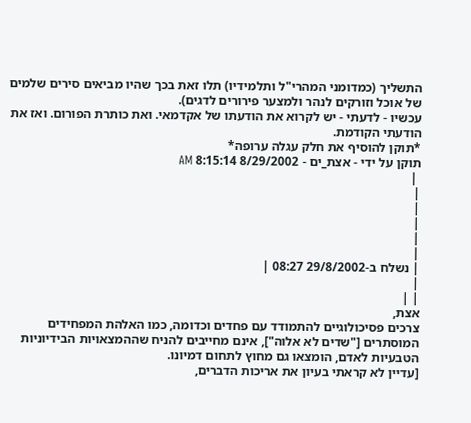התשליך (כמדומני המהרי"ל ותלמידיו) תלו זאת בכך שהיו מביאים סירים שלמים של אוכל וזורקים לנהר ולמצער פירורים לדגים).
עכשיו - לדעתי - יש לקרוא את הודעתו של אקדמאי. ואת כותרת הפורום. ואז את הודעתי הקודמת.
*תוקן להוסיף את חלק עגלה ערופה*
תוקן על ידי - אצת_ים - 8/29/2002 8:15:14 AM
 |
|
|
|
|
|
| נשלח ב-29/8/2002 08:27 |
|
| |
אצת,
צרכים פסיכולוגיים להתמודד עם פחדים וכדומה, כמו האלהת המפחידים המוסתרים ["שדים לא אלוה"], אינם מחייבים להניח שההמצאויות הבידיוניות הטבעיות לאדם, הומצאו גם מחוץ לתחום דמיונו.
[עדיין לא קראתי בעיון את אריכות הדברים,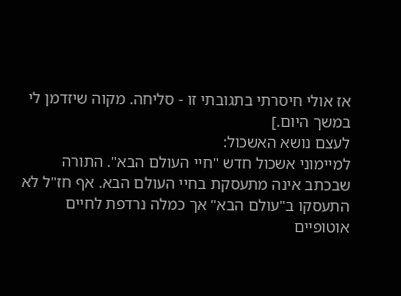אז אולי חיסרתי בתגובתי זו - סליחה. מקוה שיזדמן לי במשך היום.]
לעצם נושא האשכול:
למיימוני אשכול חדש "חיי העולם הבא". התורה שבכתב אינה מתעסקת בחיי העולם הבא. אף חז"ל לא התעסקו ב"עולם הבא" אך כמלה נרדפת לחיים אוטופיים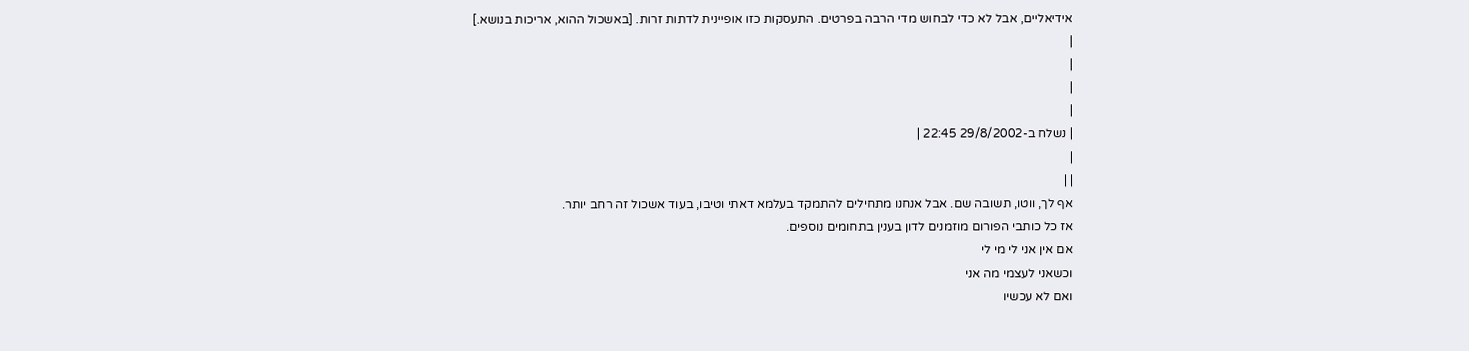אידיאליים, אבל לא כדי לבחוש מדי הרבה בפרטים. התעסקות כזו אופיינית לדתות זרות. [באשכול ההוא, אריכות בנושא.]
|
|
|
|
| נשלח ב-29/8/2002 22:45 |
|
| |
אף לך, ווטו, תשובה שם. אבל אנחנו מתחילים להתמקד בעלמא דאתי וטיבו, בעוד אשכול זה רחב יותר.
אז כל כותבי הפורום מוזמנים לדון בענין בתחומים נוספים.
אם אין אני לי מי לי
וכשאני לעצמי מה אני
ואם לא עכשיו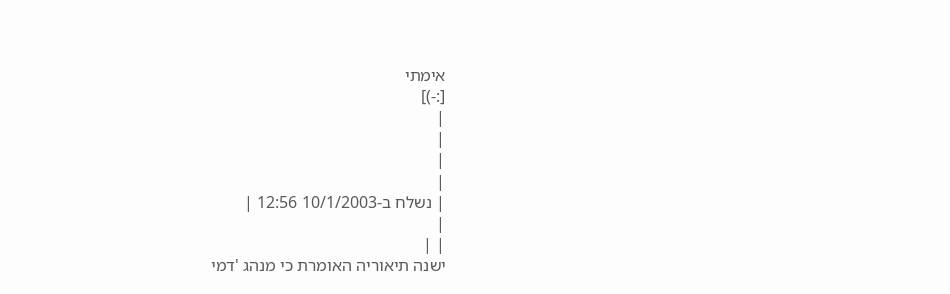אימתי
[:-)]
|
|
|
|
| נשלח ב-10/1/2003 12:56 |
|
| |
ישנה תיאוריה האומרת כי מנהג 'דמי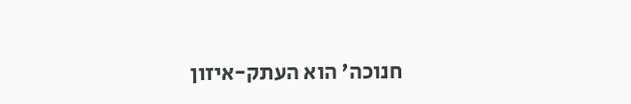חנוכה' הוא העתק-איזון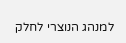למנהג הנוצרי לחלק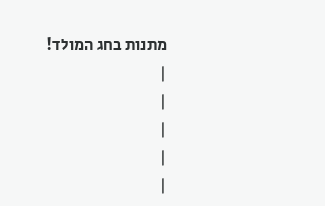מתנות בחג המולד!
|
|
|
|
|